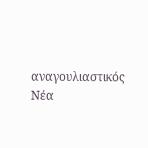αναγουλιαστικός
Νέα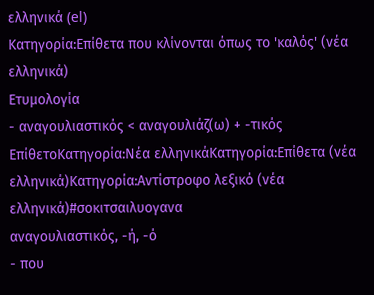ελληνικά (el)
Κατηγορία:Επίθετα που κλίνονται όπως το 'καλός' (νέα ελληνικά)
Ετυμολογία
- αναγουλιαστικός < αναγουλιάζ(ω) + -τικός
ΕπίθετοΚατηγορία:Νέα ελληνικάΚατηγορία:Επίθετα (νέα ελληνικά)Κατηγορία:Αντίστροφο λεξικό (νέα ελληνικά)#σοκιτσαιλυογανα
αναγουλιαστικός, -ή, -ό
- που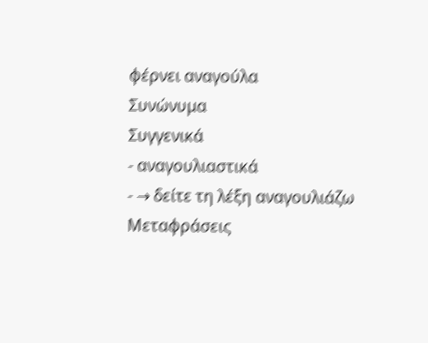φέρνει αναγούλα
Συνώνυμα
Συγγενικά
- αναγουλιαστικά
- → δείτε τη λέξη αναγουλιάζω
Μεταφράσεις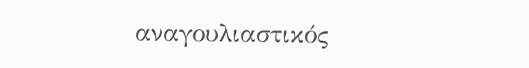αναγουλιαστικός